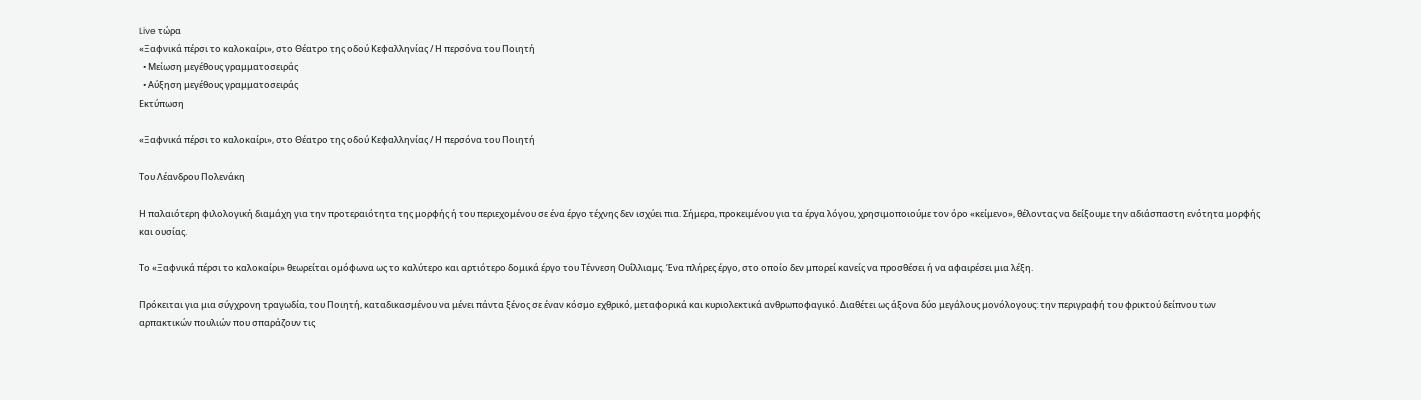Live τώρα
«Ξαφνικά πέρσι το καλοκαίρι», στο Θέατρο της οδού Κεφαλληνίας / Η περσόνα του Ποιητή
  • Μείωση μεγέθους γραμματοσειράς
  • Αύξηση μεγέθους γραμματοσειράς
Εκτύπωση

«Ξαφνικά πέρσι το καλοκαίρι», στο Θέατρο της οδού Κεφαλληνίας / Η περσόνα του Ποιητή

Του Λέανδρου Πολενάκη

Η παλαιότερη φιλολογική διαμάχη για την προτεραιότητα της μορφής ή του περιεχομένου σε ένα έργο τέχνης δεν ισχύει πια. Σήμερα, προκειμένου για τα έργα λόγου, χρησιμοποιούμε τον όρο «κείμενο», θέλοντας να δείξουμε την αδιάσπαστη ενότητα μορφής και ουσίας.

Το «Ξαφνικά πέρσι το καλοκαίρι» θεωρείται ομόφωνα ως το καλύτερο και αρτιότερο δομικά έργο του Τέννεση Ουΐλλιαμς. Ένα πλήρες έργο, στο οποίο δεν μπορεί κανείς να προσθέσει ή να αφαιρέσει μια λέξη.

Πρόκειται για μια σύγχρονη τραγωδία, του Ποιητή, καταδικασμένου να μένει πάντα ξένος σε έναν κόσμο εχθρικό, μεταφορικά και κυριολεκτικά ανθρωποφαγικό. Διαθέτει ως άξονα δύο μεγάλους μονόλογους: την περιγραφή του φρικτού δείπνου των αρπακτικών πουλιών που σπαράζουν τις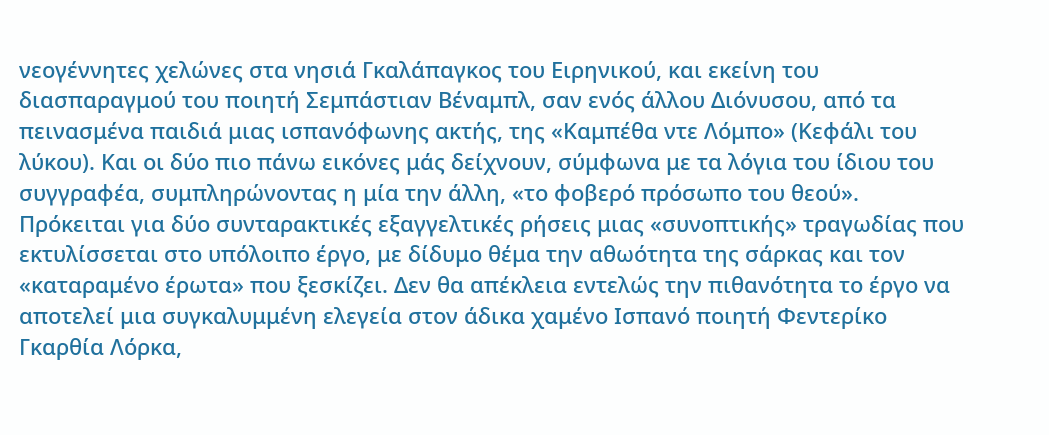νεογέννητες χελώνες στα νησιά Γκαλάπαγκος του Ειρηνικού, και εκείνη του διασπαραγμού του ποιητή Σεμπάστιαν Βέναμπλ, σαν ενός άλλου Διόνυσου, από τα πεινασμένα παιδιά μιας ισπανόφωνης ακτής, της «Καμπέθα ντε Λόμπο» (Κεφάλι του λύκου). Και οι δύο πιο πάνω εικόνες μάς δείχνουν, σύμφωνα με τα λόγια του ίδιου του συγγραφέα, συμπληρώνοντας η μία την άλλη, «το φοβερό πρόσωπο του θεού». Πρόκειται για δύο συνταρακτικές εξαγγελτικές ρήσεις μιας «συνοπτικής» τραγωδίας που εκτυλίσσεται στο υπόλοιπο έργο, με δίδυμο θέμα την αθωότητα της σάρκας και τον «καταραμένο έρωτα» που ξεσκίζει. Δεν θα απέκλεια εντελώς την πιθανότητα το έργο να αποτελεί μια συγκαλυμμένη ελεγεία στον άδικα χαμένο Ισπανό ποιητή Φεντερίκο Γκαρθία Λόρκα,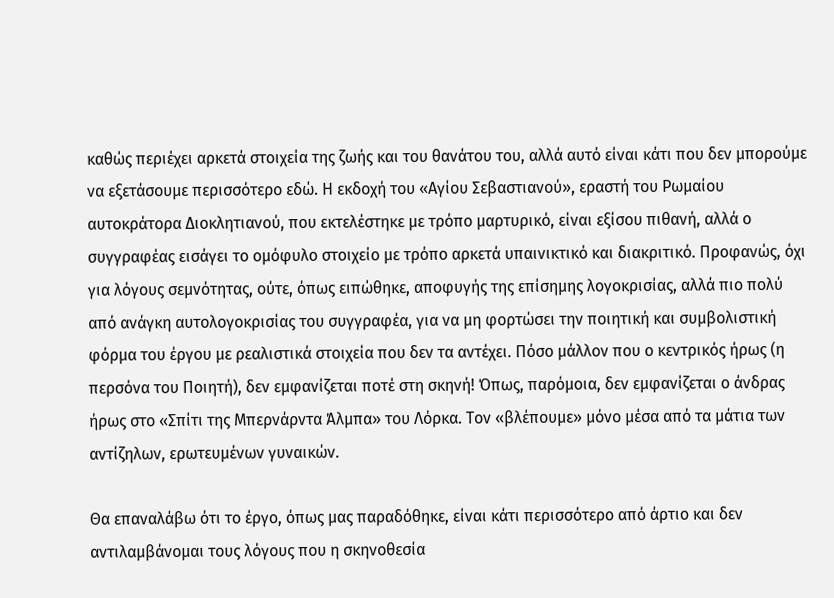καθώς περιέχει αρκετά στοιχεία της ζωής και του θανάτου του, αλλά αυτό είναι κάτι που δεν μπορούμε να εξετάσουμε περισσότερο εδώ. Η εκδοχή του «Αγίου Σεβαστιανού», εραστή του Ρωμαίου αυτοκράτορα Διοκλητιανού, που εκτελέστηκε με τρόπο μαρτυρικό, είναι εξίσου πιθανή, αλλά ο συγγραφέας εισάγει το ομόφυλο στοιχείο με τρόπο αρκετά υπαινικτικό και διακριτικό. Προφανώς, όχι για λόγους σεμνότητας, ούτε, όπως ειπώθηκε, αποφυγής της επίσημης λογοκρισίας, αλλά πιο πολύ από ανάγκη αυτολογοκρισίας του συγγραφέα, για να μη φορτώσει την ποιητική και συμβολιστική φόρμα του έργου με ρεαλιστικά στοιχεία που δεν τα αντέχει. Πόσο μάλλον που ο κεντρικός ήρως (η περσόνα του Ποιητή), δεν εμφανίζεται ποτέ στη σκηνή! Όπως, παρόμοια, δεν εμφανίζεται ο άνδρας ήρως στο «Σπίτι της Μπερνάρντα Άλμπα» του Λόρκα. Τον «βλέπουμε» μόνο μέσα από τα μάτια των αντίζηλων, ερωτευμένων γυναικών.

Θα επαναλάβω ότι το έργο, όπως μας παραδόθηκε, είναι κάτι περισσότερο από άρτιο και δεν αντιλαμβάνομαι τους λόγους που η σκηνοθεσία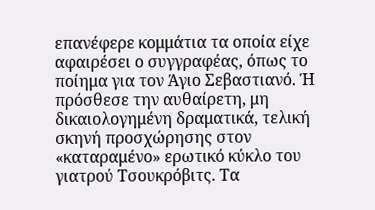επανέφερε κομμάτια τα οποία είχε αφαιρέσει ο συγγραφέας, όπως το ποίημα για τον Άγιο Σεβαστιανό. Ή πρόσθεσε την αυθαίρετη, μη δικαιολογημένη δραματικά, τελική σκηνή προσχώρησης στον «καταραμένο» ερωτικό κύκλο του γιατρού Τσουκρόβιτς. Τα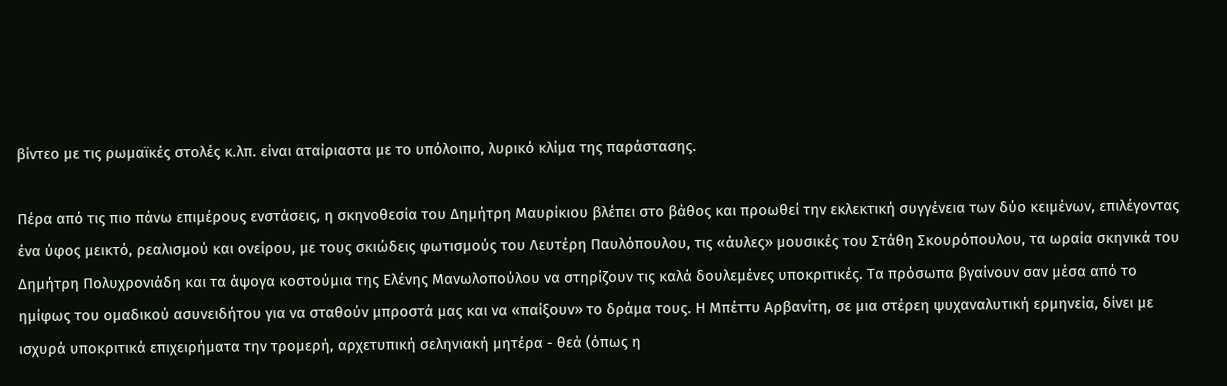βίντεο με τις ρωμαϊκές στολές κ.λπ. είναι αταίριαστα με το υπόλοιπο, λυρικό κλίμα της παράστασης.

Πέρα από τις πιο πάνω επιμέρους ενστάσεις, η σκηνοθεσία του Δημήτρη Μαυρίκιου βλέπει στο βάθος και προωθεί την εκλεκτική συγγένεια των δύο κειμένων, επιλέγοντας ένα ύφος μεικτό, ρεαλισμού και ονείρου, με τους σκιώδεις φωτισμούς του Λευτέρη Παυλόπουλου, τις «άυλες» μουσικές του Στάθη Σκουρόπουλου, τα ωραία σκηνικά του Δημήτρη Πολυχρονιάδη και τα άψογα κοστούμια της Ελένης Μανωλοπούλου να στηρίζουν τις καλά δουλεμένες υποκριτικές. Τα πρόσωπα βγαίνουν σαν μέσα από το ημίφως του ομαδικού ασυνειδήτου για να σταθούν μπροστά μας και να «παίξουν» το δράμα τους. Η Μπέττυ Αρβανίτη, σε μια στέρεη ψυχαναλυτική ερμηνεία, δίνει με ισχυρά υποκριτικά επιχειρήματα την τρομερή, αρχετυπική σεληνιακή μητέρα - θεά (όπως η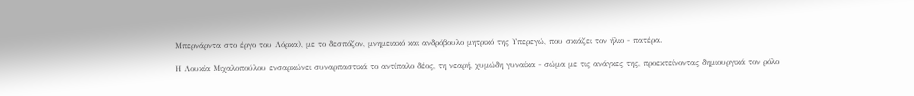Μπερνάρντα στο έργο του Λόρκα), με το δεσπόζον, μνημειακό και ανδρόβουλο μητρικό της Υπερεγώ, που σκιάζει τον ήλιο - πατέρα.

Η Λουκία Μιχαλοπούλου ενσαρκώνει συναρπαστικά το αντίπαλο δέος, τη νεαρή, χυμώδη γυναίκα - σώμα με τις ανάγκες της, προεκτείνοντας δημιουργικά τον ρόλο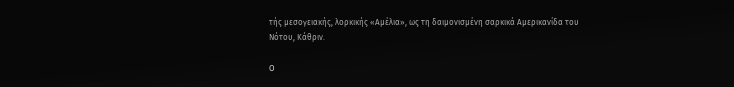τής μεσογειακής, λορκικής «Αμέλια», ως τη δαιμονισμένη σαρκικά Αμερικανίδα του Νότου, Κάθριν.

Ο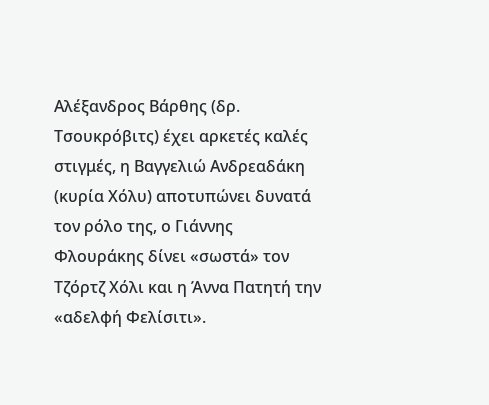Αλέξανδρος Βάρθης (δρ. Τσουκρόβιτς) έχει αρκετές καλές στιγμές, η Βαγγελιώ Ανδρεαδάκη (κυρία Χόλυ) αποτυπώνει δυνατά τον ρόλο της, ο Γιάννης Φλουράκης δίνει «σωστά» τον Τζόρτζ Χόλι και η Άννα Πατητή την «αδελφή Φελίσιτι».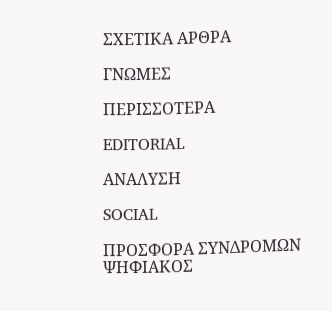ΣΧΕΤΙΚΑ ΑΡΘΡΑ

ΓΝΩΜΕΣ

ΠΕΡΙΣΣΟΤΕΡΑ

EDITORIAL

ΑΝΑΛΥΣΗ

SOCIAL

ΠΡΟΣΦΟΡΑ ΣΥΝΔΡΟΜΩΝ
ΨΗΦΙΑΚΟΣ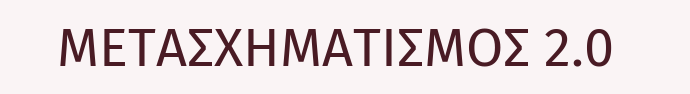ΜΕΤΑΣΧΗΜΑΤΙΣΜΟΣ 2.0